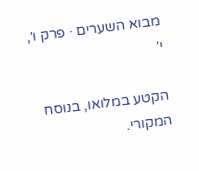מבוא השערים · פרק ו׳, י׳

הקטע במלואו, בנוסח המקורי.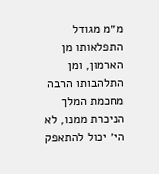מ״מ מגודל התפלאותו מן הארמון, ומן התלהבותו הרבה מחכמת המלך הניכרת ממנו, לא הי׳ יכול להתאפק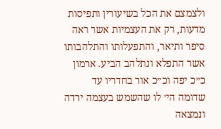ולצמצם את הכל בשיעורין ותפיסות מדעות, רק את העצמיות אשר ראה סיפר ותיאר, והתפעלותו והתלהבותו אשר התפלא ונתלהב הביע. ארמון כ״כ יפה וכ״כ אור בחדריו עד שדומה הי׳ לו שהשמש בעצמה ירדה ונמצאה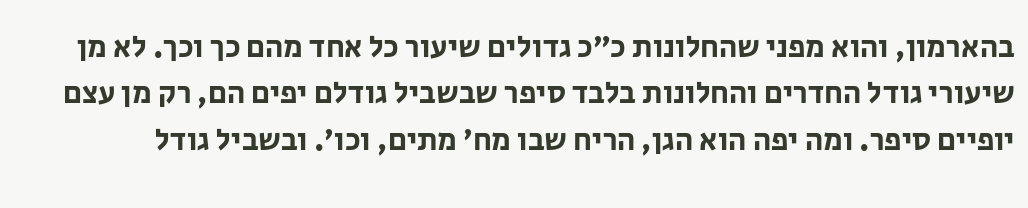בהארמון, והוא מפני שהחלונות כ״כ גדולים שיעור כל אחד מהם כך וכך. לא מן שיעורי גודל החדרים והחלונות בלבד סיפר שבשביל גודלם יפים הם, רק מן עצם יופיים סיפר. ומה יפה הוא הגן, הריח שבו מח׳ מתים, וכו׳. ובשביל גודל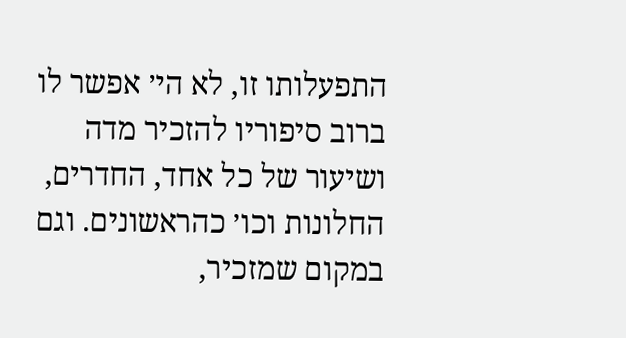התפעלותו זו, לא הי׳ אפשר לו ברוב סיפוריו להזכיר מדה ושיעור של כל אחד, החדרים, החלונות וכו׳ כהראשונים. וגם במקום שמזכיר,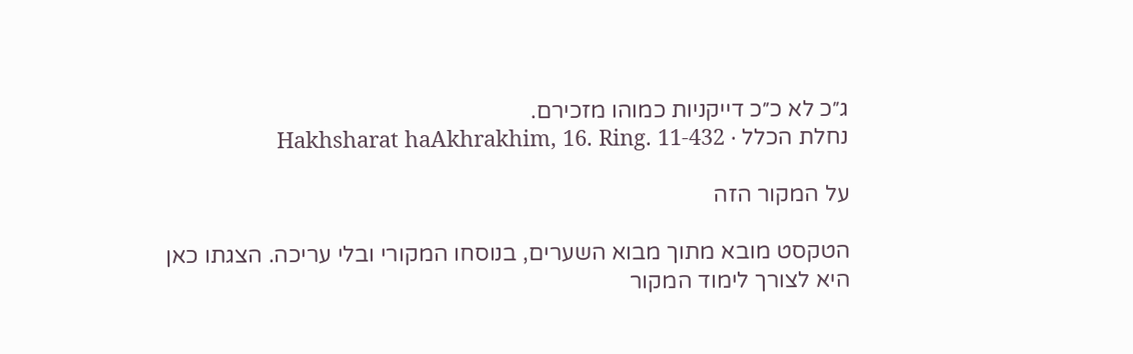ג״כ לא כ״כ דייקניות כמוהו מזכירם.
נחלת הכלל · Hakhsharat haAkhrakhim, 16. Ring. 11-432

על המקור הזה

הטקסט מובא מתוך מבוא השערים, בנוסחו המקורי ובלי עריכה. הצגתו כאן היא לצורך לימוד המקור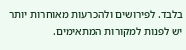בלבד. לפירושים ולהכרעות מאוחרות יותר יש לפנות למקורות המתאימים.